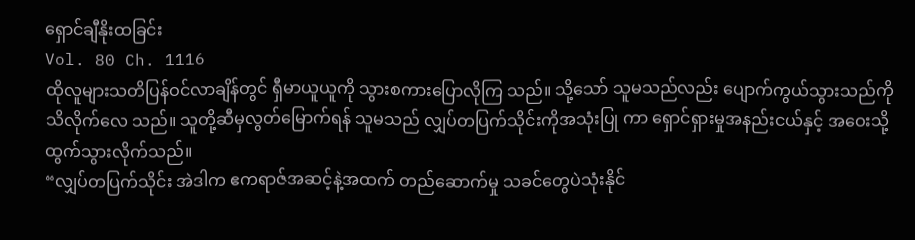ရှောင်ချီနိုးထခြင်း
Vol. 80 Ch. 1116
ထိုလူများသတိပြန်ဝင်လာချိန်တွင် ရှီမာယူယူကို သွားစကားပြောလိုကြ သည်။ သို့သော် သူမသည်လည်း ပျောက်ကွယ်သွားသည်ကို သိလိုက်လေ သည်။ သူတို့ဆီမှလွတ်မြောက်ရန် သူမသည် လျှပ်တပြက်သိုင်းကိုအသုံးပြု ကာ ရှောင်ရှားမှုအနည်းငယ်နှင့် အဝေးသို့ထွက်သွားလိုက်သည်။
“လျှပ်တပြက်သိုင်း အဲဒါက ဧကရာဇ်အဆင့်နဲ့အထက် တည်ဆောက်မှု သခင်တွေပဲသုံးနိုင်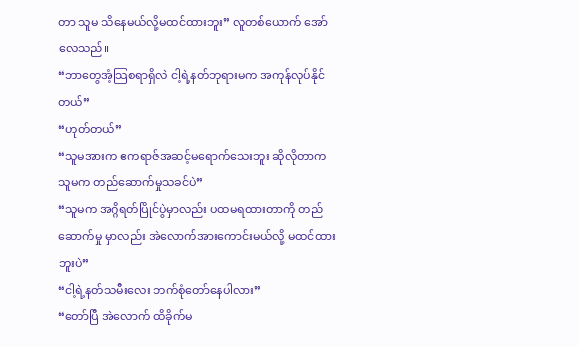တာ သူမ သိနေမယ်လို့မထင်ထားဘူး” လူတစ်ယောက် အော်လေသည်။
“ဘာတွေအံ့သြစရာရှိလဲ ငါ့ရဲ့နတ်ဘုရားမက အကုန်လုပ်နိုင်တယ်”
“ဟုတ်တယ်”
“သူမအားက ဧကရာဇ်အဆင့်မရောက်သေးဘူး ဆိုလိုတာက သူမက တည်ဆောက်မှုသခင်ပဲ”
“သူမက အဂ္ဂိရတ်ပြိုင်ပွဲမှာလည်း ပထမရထားတာကို တည်ဆောက်မှု မှာလည်း အဲလောက်အားကောင်းမယ်လို့ မထင်ထားဘူးပဲ”
“ငါ့ရဲ့နတ်သမီးလေး ဘက်စုံတော်နေပါလား”
“တော်ပြီ အဲလောက် ထိခိုက်မ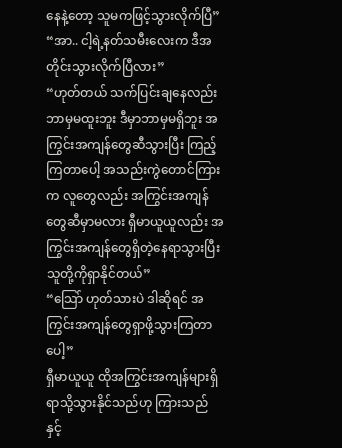နေနဲ့တော့ သူမကဖြင့်သွားလိုက်ပြီ”
“အာ.. ငါ့ရဲ့နတ်သမီးလေးက ဒီအတိုင်းသွားလိုက်ပြီလား”
“ဟုတ်တယ် သက်ပြင်းချနေလည်းဘာမှမထူးဘူး ဒီမှာဘာမှမရှိဘူး အကြွင်းအကျန်တွေဆီသွားပြီး ကြည့်ကြတာပေါ့ အသည်းကွဲတောင်ကြားက လူတွေလည်း အကြွင်းအကျန်တွေဆီမှာမလား ရှီမာယူယူလည်း အကြွင်းအကျန်တွေရှိတဲ့နေရာသွားပြီး သူတို့ကိုရှာနိုင်တယ်”
“သြော် ဟုတ်သားပဲ ဒါဆိုရင် အကြွင်းအကျန်တွေရှာဖို့သွားကြတာပေါ့”
ရှီမာယူယူ ထိုအကြွင်းအကျန်များရှိရာသို့သွားနိုင်သည်ဟု ကြားသည် နှင့်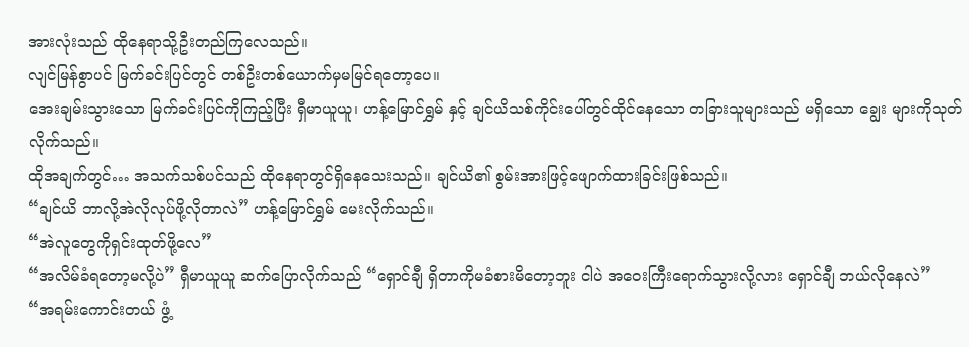အားလုံးသည် ထိုနေရာသို့ဦးတည်ကြလေသည်။
လျင်မြန်စွာပင် မြက်ခင်းပြင်တွင် တစ်ဦးတစ်ယောက်မှမမြင်ရတော့ပေ။
အေးချမ်းသွားသော မြက်ခင်းပြင်ကိုကြည့်ပြီး ရှီမာယူယူ၊ ဟန့်မြောင်ရွှမ် နှင့် ချင်ယိသစ်ကိုင်းပေါ်တွင်ထိုင်နေသော တခြားသူများသည် မရှိသော ချွေး များကိုသုတ်လိုက်သည်။
ထိုအချက်တွင်… အသက်သစ်ပင်သည် ထိုနေရာတွင်ရှိနေသေးသည်။ ချင်ယိ၏ စွမ်းအားဖြင့်ဖျောက်ထားခြင်းဖြစ်သည်။
“ချင်ယိ ဘာလို့အဲလိုလုပ်ဖို့လိုတာလဲ” ဟန့်မြောင်ရွှမ် မေးလိုက်သည်။
“အဲလူတွေကိုရှင်းထုတ်ဖို့လေ”
“အလိမ်ခံရတော့မလို့ပဲ” ရှီမာယူယူ ဆက်ပြောလိုက်သည် “ရှောင်ချီ ရှိတာကိုမခံစားမိတော့ဘူး ငါပဲ အဝေးကြီးရောက်သွားလို့လား ရှောင်ချီ ဘယ်လိုနေလဲ”
“အရမ်းကောင်းတယ် ဖွံ့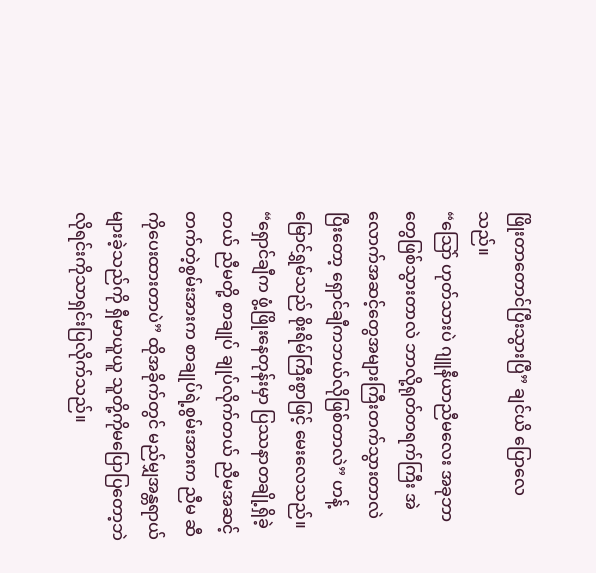ဖြိုးတာတောင်ပြီးသွားပြီ” ချင်ယိ ပြောလေ သည်။
“သြော် ဟုတ်သားပဲ ဂျူနီယာညီမလေး အခုဘာတွေဖြစ်သွားတာလဲ ဘာလို့ရုတ်တရက်ကြီး အဲလောက်အဆင့်တွေအများကြီးတက်သွားတာလဲ ပြီးတော့ ရှောင်ချီကဘယ်လိုဖြစ်တာလဲ” ဟန့်မြောင်ရွှမ်သည် စိုးရိမ်ကြီးစွာဖြင့် မေးလေသည်။
“ရှောင်ချီက ဖွံ့ဖြိုးနေတုန်းမှာ ပြဿနာတချို့ရှိခဲ့တယ် ညီမတို့ စာချုပ် ချုပ်လိုက်တယ် ညီမအဆင့်တက်တဲ့စွမ်းအားက စာချုပ်ရဲ့စွမ်းအားက ညီမ ဆီကိုပေးထားတာပဲ” ထိုအခိုက်တွင် မည်မျှအန္တရာယ်များခဲ့သည်ကို ရှီမာယူယူ သူတို့ကိုမပြောပြတော့ဘဲ လိုရင်းကိုသာရှင်းပြလိုက်သည်။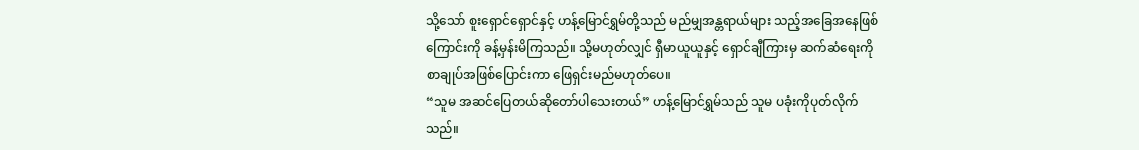သို့သော် စူးရှောင်ရှောင်နှင့် ဟန့်မြောင်ရွှမ်တို့သည် မည်မျှအန္တရာယ်များ သည့်အခြေအနေဖြစ်ကြောင်းကို ခန့်မှန်းမိကြသည်။ သို့မဟုတ်လျှင် ရှီမာယူယူနှင့် ရှောင်ချီကြားမှ ဆက်ဆံရေးကို စာချုပ်အဖြစ်ပြောင်းကာ ဖြေရှင်းမည်မဟုတ်ပေ။
“သူမ အဆင်ပြေတယ်ဆိုတော်ပါသေးတယ်” ဟန့်မြောင်ရွှမ်သည် သူမ ပခုံးကိုပုတ်လိုက်သည်။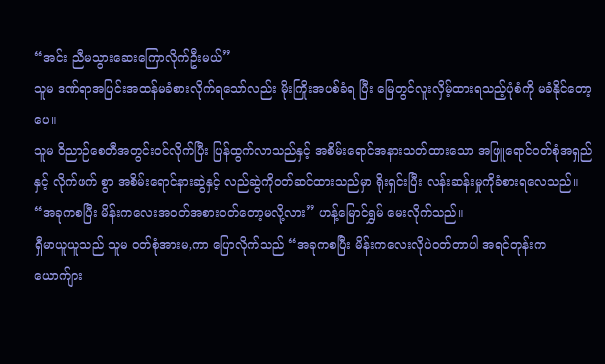“အင်း ညီမသွားဆေးကြောလိုက်ဦးမယ်”
သူမ ဒဏ်ရာအပြင်းအထန်မခံစားလိုက်ရသော်လည်း မိုးကြိုးအပစ်ခံရ ပြီး မြေတွင်လူးလှိမ့်ထားရသည့်ပုံစံကို မခံနိုင်တော့ပေ။
သူမ ဝိညာဉ်စေတီအတွင်းဝင်လိုက်ပြီး ပြန်ထွက်လာသည်နှင့် အစိမ်းရောင်အနားသတ်ထားသော အဖြူရောင်ဝတ်စုံအရှည်နှင့် လိုက်ဖက် စွာ အစိမ်းရောင်နားဆွဲနှင့် လည်ဆွဲကိုဝတ်ဆင်ထားသည်မှာ ရိုးရှင်းပြီး လန်းဆန်းမှုကိုခံစားရလေသည်။
“အခုကစပြီး မိန်းကလေးအဝတ်အစားဝတ်တော့မလို့လား” ဟန့်မြောင်ရွှမ် မေးလိုက်သည်။
ရှီမာယူယူသည် သူမ ဝတ်စုံအားမ,ကာ ပြောလိုက်သည် “အခုကစပြီး မိန်းကလေးလိုပဲဝတ်တာပါ အရင်တုန်းက ယောက်ျား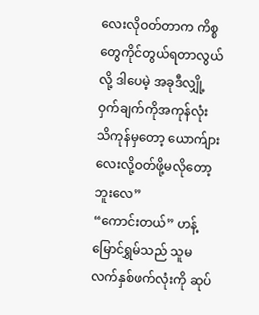လေးလိုဝတ်တာက ကိစ္စတွေကိုင်တွယ်ရတာလွယ်လို့ ဒါပေမဲ့ အခုဒီလျှို့ဝှက်ချက်ကိုအကုန်လုံး သိကုန်မှတော့ ယောက်ျားလေးလို့ဝတ်ဖို့မလိုတော့ဘူးလေ”
“ကောင်းတယ်” ဟန့်မြောင်ရွှမ်သည် သူမလက်နှစ်ဖက်လုံးကို ဆုပ်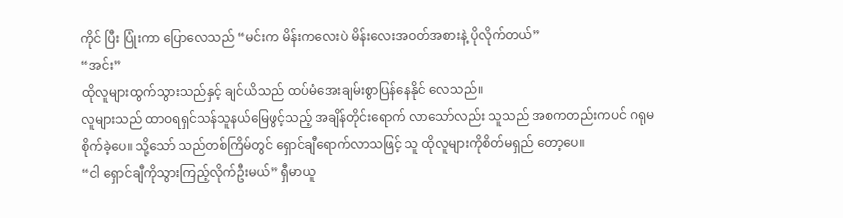ကိုင် ပြီး ပြုံးကာ ပြောလေသည် “မင်းက မိန်းကလေးပဲ မိန်းလေးအဝတ်အစားနဲ့ ပိုလိုက်တယ်”
“အင်း”
ထိုလူများထွက်သွားသည်နှင့် ချင်ယိသည် ထပ်မံအေးချမ်းစွာပြန်နေနိုင် လေသည်။
လူများသည် ထာဝရရှင်သန်သူနယ်မြေဖွင့်သည့် အချိန်တိုင်းရောက် လာသော်လည်း သူသည် အစကတည်းကပင် ဂရုမစိုက်ခဲ့ပေ။ သို့သော် သည်တစ်ကြိမ်တွင် ရှောင်ချီရောက်လာသဖြင့် သူ ထိုလူများကိုစိတ်မရှည် တော့ပေ။
“ငါ ရှောင်ချီကိုသွားကြည့်လိုက်ဦးမယ်” ရှီမာယူ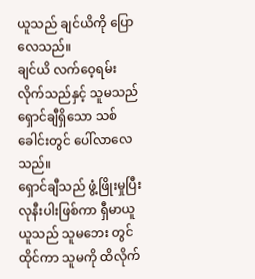ယူသည် ချင်ယိကို ပြော လေသည်။
ချင်ယိ လက်ဝေ့ရမ်းလိုက်သည်နှင့် သူမသည် ရှောင်ချီရှိသော သစ်ခေါင်းတွင် ပေါ်လာလေသည်။
ရှောင်ချီသည် ဖွံ့ဖြိုးမှုပြီးလုနီးပါးဖြစ်ကာ ရှီမာယူယူသည် သူမဘေး တွင်ထိုင်ကာ သူမကို ထိလိုက်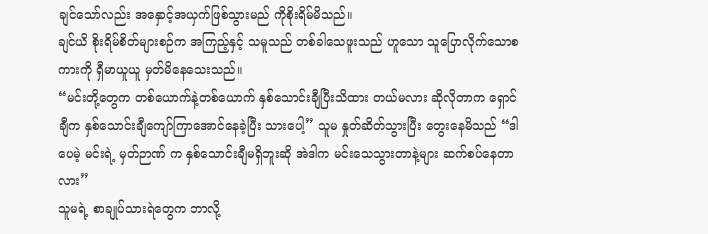ချင်သော်လည်း အနှောင့်အယှက်ဖြစ်သွားမည် ကိုစိုးရိမ်မိသည်။
ချင်ယိ စိုးရိမ်စိတ်များစဉ်က အကြည့်နှင့် သမူသည် တစ်ခါသေဖူးသည် ဟူသော သူပြောလိုက်သောစကားကို ရှီမာယူယူ မှတ်မိနေသေးသည်။
“မင်းတို့တွေက တစ်ယောက်နဲ့တစ်ယောက် နှစ်သောင်းချီပြီးသိထား တယ်မလား ဆိုလိုတာက ရှောင်ချီက နှစ်သောင်းချီကျော်ကြာအောင်နေခဲ့ပြီး သားပေါ့” သူမ နှုတ်ဆိတ်သွားပြီး တွေးနေမိသည် “ဒါပေမဲ့ မင်းရဲ့ မှတ်ဉာဏ် က နှစ်သောင်းချီမရှိဘူးဆို အဲဒါက မင်းသေသွားတာနဲ့များ ဆက်စပ်နေတာ လား”
သူမရဲ့ စာချုပ်သားရဲတွေက ဘာလို့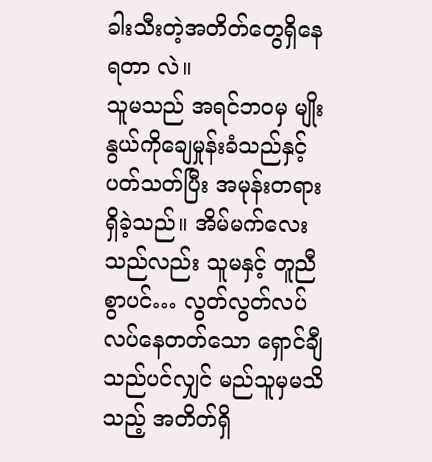ခါးသီးတဲ့အတိတ်တွေရှိနေရတာ လဲ။
သူမသည် အရင်ဘဝမှ မျိုးနွယ်ကိုချေမှုန်းခံသည်နှင့်ပတ်သတ်ပြီး အမုန်းတရားရှိခဲ့သည်။ အိမ်မက်လေးသည်လည်း သူမနှင့် တူညီစွာပင်… လွတ်လွတ်လပ်လပ်နေတတ်သော ရှောင်ချီသည်ပင်လျှင် မည်သူမှမသိသည့် အတိတ်ရှိ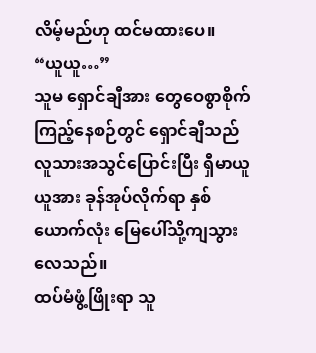လိမ့်မည်ဟု ထင်မထားပေ။
“ယူယူ…”
သူမ ရှောင်ချီအား တွေဝေစွာစိုက်ကြည့်နေစဉ်တွင် ရှောင်ချီသည် လူသားအသွင်ပြောင်းပြီး ရှီမာယူယူအား ခုန်အုပ်လိုက်ရာ နှစ်ယောက်လုံး မြေပေါ်သို့ကျသွားလေသည်။
ထပ်မံဖွံ့ဖြိုးရာ သူ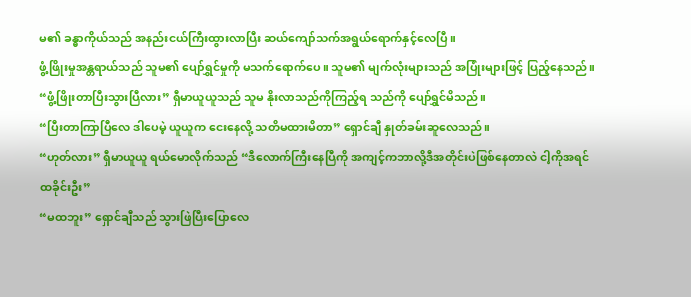မ၏ ခန္ဓာကိုယ်သည် အနည်းငယ်ကြီးထွားလာပြီး ဆယ်ကျော်သက်အရွယ်ရောက်နှင့်လေပြီ။
ဖွံ့ဖြိုးမှုအန္တရာယ်သည် သူမ၏ ပျော်ရွှင်မှုကို မသက်ရောက်ပေ။ သူမ၏ မျက်လုံးများသည် အပြုံးများဖြင့် ပြည့်နေသည်။
“ဖွံ့ဖြိုးတာပြီးသွားပြီလား” ရှီမာယူယူသည် သူမ နိုးလာသည်ကိုကြည့်ရ သည်ကို ပျော်ရွှင်မိသည်။
“ပြီးတာကြာပြီလေ ဒါပေမဲ့ ယူယူက ငေးနေလို့ သတိမထားမိတာ” ရှောင်ချီ နှုတ်ခမ်းဆူလေသည်။
“ဟုတ်လား” ရှီမာယူယူ ရယ်မောလိုက်သည် “ဒီလောက်ကြီးနေပြီကို အကျင့်ကဘာလို့ဒီအတိုင်းပဲဖြစ်နေတာလဲ ငါ့ကိုအရင်ထခိုင်းဦး”
“မထဘူး” ရှောင်ချီသည် သွားဖြဲပြီးပြောလေ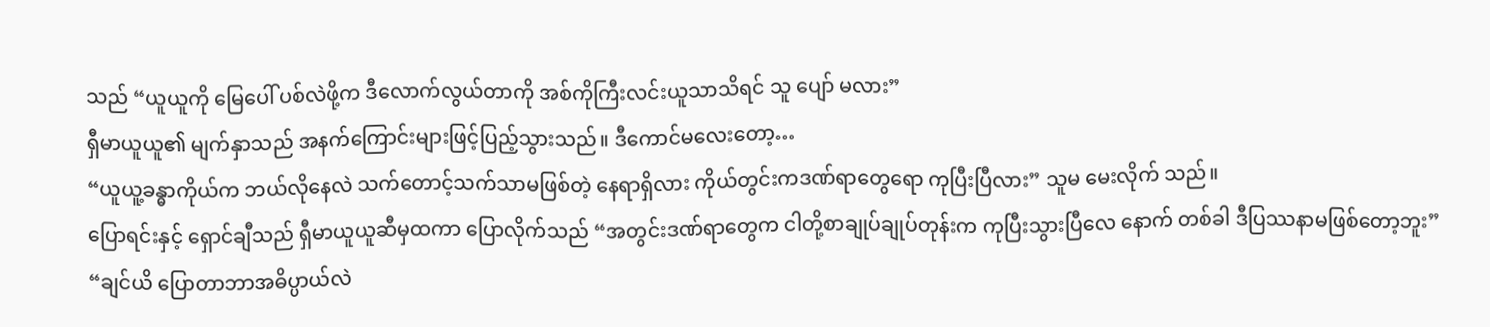သည် “ယူယူကို မြေပေါ် ပစ်လဲဖို့က ဒီလောက်လွယ်တာကို အစ်ကိုကြီးလင်းယူသာသိရင် သူ ပျော် မလား”
ရှီမာယူယူ၏ မျက်နှာသည် အနက်ကြောင်းများဖြင့်ပြည့်သွားသည်။ ဒီကောင်မလေးတော့…
“ယူယူ့ခန္ဓာကိုယ်က ဘယ်လိုနေလဲ သက်တောင့်သက်သာမဖြစ်တဲ့ နေရာရှိလား ကိုယ်တွင်းကဒဏ်ရာတွေရော ကုပြီးပြီလား” သူမ မေးလိုက် သည်။
ပြောရင်းနှင့် ရှောင်ချီသည် ရှီမာယူယူဆီမှထကာ ပြောလိုက်သည် “အတွင်းဒဏ်ရာတွေက ငါတို့စာချုပ်ချုပ်တုန်းက ကုပြီးသွားပြီလေ နောက် တစ်ခါ ဒီပြဿနာမဖြစ်တော့ဘူး”
“ချင်ယိ ပြောတာဘာအဓိပ္ပာယ်လဲ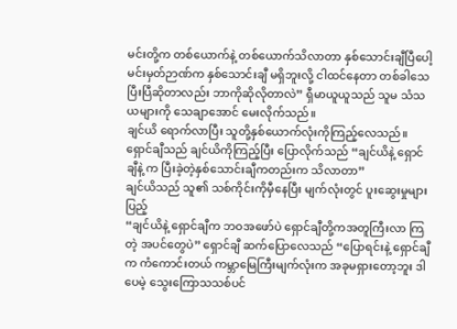မင်းတို့က တစ်ယောက်နဲ့ တစ်ယောက်သိလာတာ နှစ်သောင်းချီပြီပေါ့ မင်းမှတ်ဉာဏ်က နှစ်သောင်းချီ မရှိဘူးလို့ ငါထင်နေတာ တစ်ခါသေပြီးပြီဆိုတာလည်း ဘာကိုဆိုလိုတာလဲ” ရှီမာယူယူသည် သူမ သံသယများကို သေချာအောင် မေးလိုက်သည်။
ချင်ယိ ရောက်လာပြီး သူတို့နှစ်ယောက်လုံးကိုကြည့်လေသည်။
ရှောင်ချီသည် ချင်ယိကိုကြည့်ပြီး ပြောလိုက်သည် “ချင်ယိနဲ့ ရှောင်ချီနဲ့ က ပြီးခဲ့တဲ့နှစ်သောင်းချီကတည်းက သိလာတာ”
ချင်ယိသည် သူ၏ သစ်ကိုင်းကိုမှီနေပြီး မျက်လုံးတွင် ပူးဆွေးမှုများပြည့်
“ချင်ယိနဲ့ ရှောင်ချီက ဘဝအဖော်ပဲ ရှောင်ချီတို့ကအတူကြီးလာ ကြတဲ့ အပင်တွေပဲ” ရှောင်ချီ ဆက်ပြောလေသည် “ပြောရင်းနဲ့ ရှောင်ချီက ကံကောင်းတယ် ကမ္ဘာမြေကြီးမျက်လုံးက အခုမရှားတော့ဘူး ဒါပေမဲ့ သွေးကြောသသစ်ပင်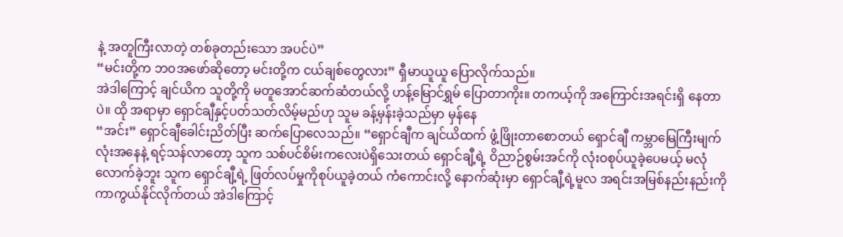နဲ့ အတူကြီးလာတဲ့ တစ်ခုတည်းသော အပင်ပဲ”
“မင်းတို့က ဘဝအဖော်ဆိုတော့ မင်းတို့က ငယ်ချစ်တွေလား” ရှီမာယူယူ ပြောလိုက်သည်။
အဲဒါကြောင့် ချင်ယိက သူတို့ကို မတူအောင်ဆက်ဆံတယ်လို့ ဟန့်မြောင်ရွှမ် ပြောတာကိုး။ တကယ့်ကို အကြောင်းအရင်းရှိ နေတာပဲ။ ထို အရာမှာ ရှောင်ချီနှင့်ပတ်သတ်လိမ့်မည်ဟု သူမ ခန့်မှန်းခဲ့သည်မှာ မှန်နေ
“အင်း” ရှောင်ချီခေါင်းညိတ်ပြီး ဆက်ပြောလေသည်။ “ရှောင်ချီက ချင်ယိထက် ဖွံ့ဖြိုးတာစောတယ် ရှောင်ချီ ကမ္ဘာမြေကြီးမျက်လုံးအနေနဲ့ ရင့်သန်လာတော့ သူက သစ်ပင်စိမ်းကလေးပဲရှိသေးတယ် ရှောင်ချီ့ရဲ့ ဝိညာဉ်စွမ်းအင်ကို လုံးဝစုပ်ယူခဲ့ပေမယ့် မလုံလောက်ခဲ့ဘူး သူက ရှောင်ချီ့ရဲ့ ဖြတ်လပ်မှုကိုစုပ်ယူခဲ့တယ် ကံကောင်းလို့ နောက်ဆုံးမှာ ရှောင်ချီ့ရဲ့မူလ အရင်းအမြစ်နည်းနည်းကို ကာကွယ်နိုင်လိုက်တယ် အဲဒါကြောင့်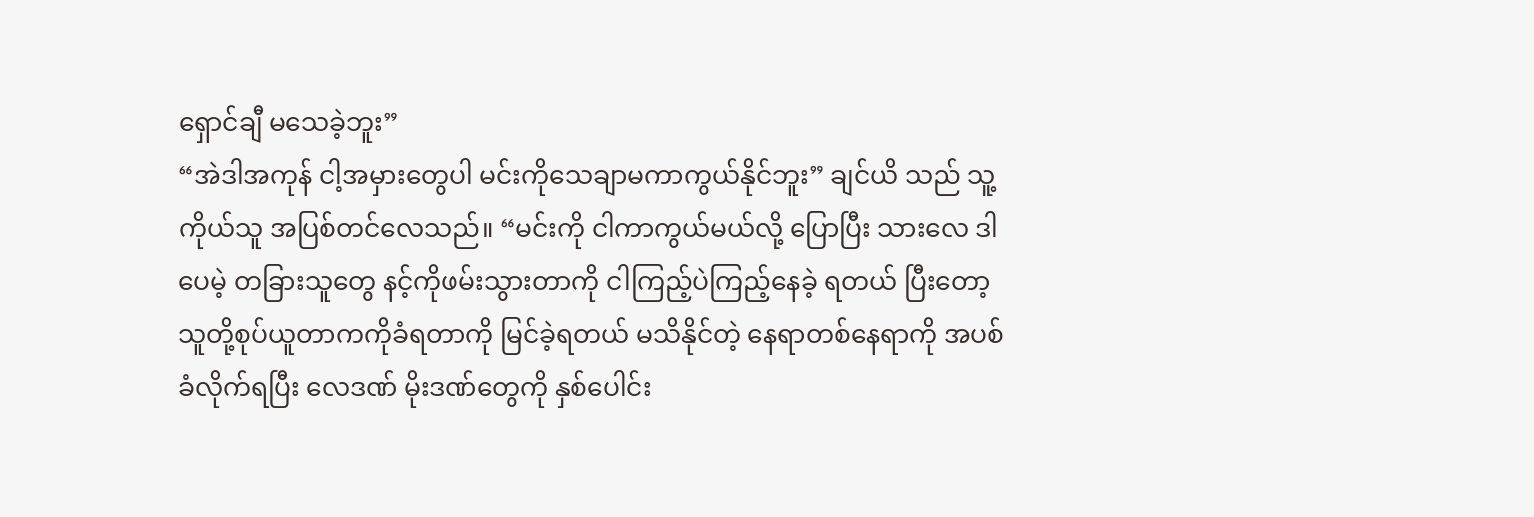ရှောင်ချီ မသေခဲ့ဘူး”
“အဲဒါအကုန် ငါ့အမှားတွေပါ မင်းကိုသေချာမကာကွယ်နိုင်ဘူး” ချင်ယိ သည် သူ့ကိုယ်သူ အပြစ်တင်လေသည်။ “မင်းကို ငါကာကွယ်မယ်လို့ ပြောပြီး သားလေ ဒါပေမဲ့ တခြားသူတွေ နင့်ကိုဖမ်းသွားတာကို ငါကြည့်ပဲကြည့်နေခဲ့ ရတယ် ပြီးတော့ သူတို့စုပ်ယူတာကကိုခံရတာကို မြင်ခဲ့ရတယ် မသိနိုင်တဲ့ နေရာတစ်နေရာကို အပစ်ခံလိုက်ရပြီး လေဒဏ် မိုးဒဏ်တွေကို နှစ်ပေါင်း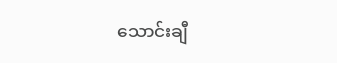သောင်းချီ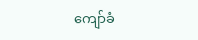ကျော်ခံ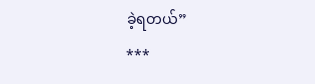ခဲ့ရတယ်”
***